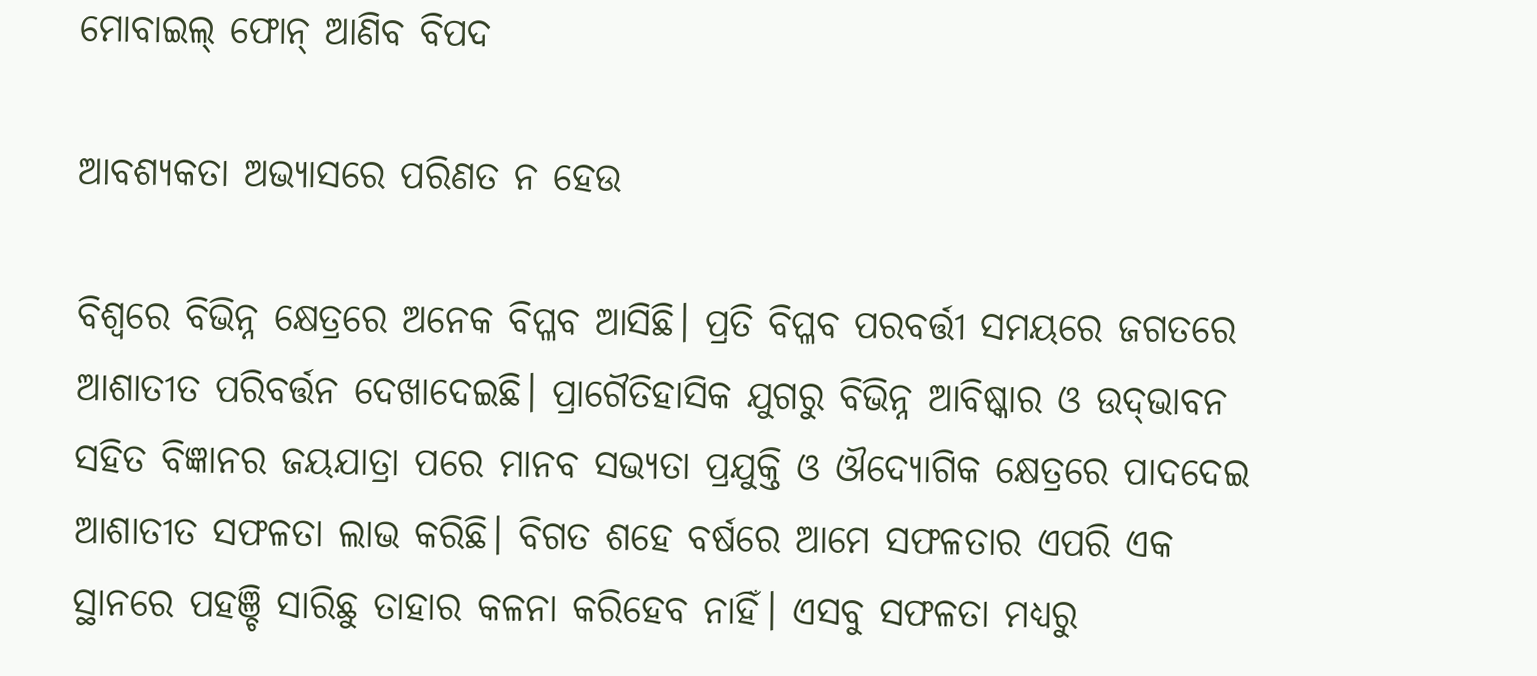ମୋବାଇଲ୍‌ ଫୋନ୍‌ ଆଣିବ ବିପଦ

ଆବଶ୍ୟକତା ଅଭ୍ୟାସରେ ପରିଣତ ନ ହେଉ

ବିଶ୍ବରେ ବିଭିନ୍ନ କ୍ଷେତ୍ରରେ ଅନେକ ବିପ୍ଳବ ଆସିଛି। ପ୍ରତି ବିପ୍ଳବ ପରବର୍ତ୍ତୀ ସମୟରେ ଜଗତରେ ଆଶାତୀତ ପରିବର୍ତ୍ତନ ଦେଖାଦେଇଛି। ପ୍ରାଗୈତିହାସିକ ଯୁଗରୁ ବିଭିନ୍ନ ଆବିଷ୍କାର ଓ ଉଦ୍‌ଭାବନ ସହିତ ବିଜ୍ଞାନର ଜୟଯାତ୍ରା ପରେ ମାନବ ସଭ୍ୟତା ପ୍ରଯୁକ୍ତି ଓ ଔଦ୍ୟୋଗିକ କ୍ଷେତ୍ରରେ ପାଦଦେଇ ଆଶାତୀତ ସଫଳତା ଲାଭ କରିଛି। ବିଗତ ଶହେ ବର୍ଷରେ ଆମେ ସଫଳତାର ଏପରି ଏକ ସ୍ଥାନରେ ପହଞ୍ଚି ସାରିଛୁ ତାହାର କଳନା କରିହେବ ନାହିଁ। ଏସବୁ ସଫଳତା ମଧ୍ୟରୁ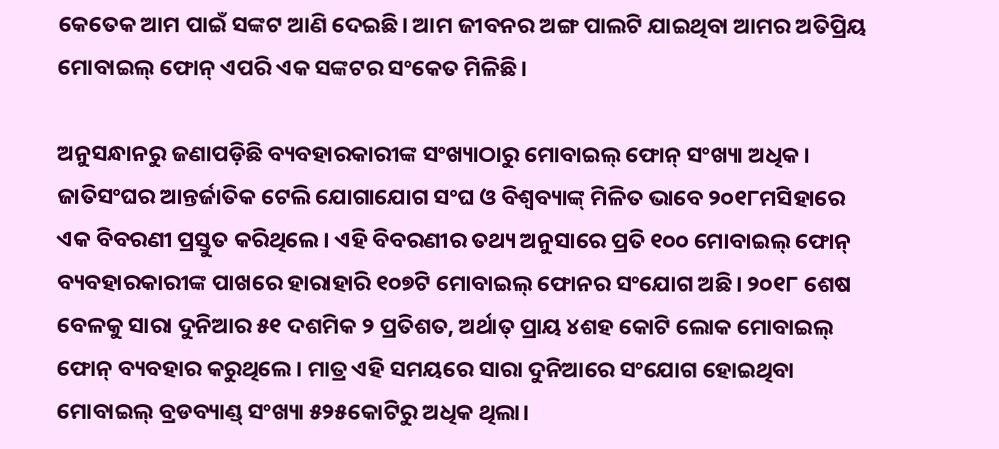କେତେକ ଆମ ପାଇଁ ସଙ୍କଟ ଆଣି ଦେଇଛି। ଆମ ଜୀବନର ଅଙ୍ଗ ପାଲଟି ଯାଇଥିବା ଆମର ଅତିପ୍ରିୟ ମୋବାଇଲ୍‌ ଫୋନ୍‌ ଏପରି ଏକ ସଙ୍କଟର ସଂକେତ ମିଳିଛି।

ଅନୁସନ୍ଧାନରୁ ଜଣାପଡ଼ିଛି ବ୍ୟବହାରକାରୀଙ୍କ ସଂଖ୍ୟାଠାରୁ ମୋବାଇଲ୍ ଫୋନ୍ ସଂଖ୍ୟା ଅଧିକ। ଜାତିସଂଘର ଆନ୍ତର୍ଜାତିକ ଟେଲି ଯୋଗାଯୋଗ ସଂଘ ଓ ବିଶ୍ବବ୍ୟାଙ୍କ୍ ମିଳିତ ଭାବେ ୨୦୧୮ମସିହାରେ ଏକ ବିବରଣୀ ପ୍ରସ୍ତୁତ କରିଥିଲେ। ଏହି ବିବରଣୀର ତଥ୍ୟ ଅନୁସାରେ ପ୍ରତି ୧୦୦ ମୋବାଇଲ୍ ଫୋନ୍ ବ୍ୟବହାରକାରୀଙ୍କ ପାଖରେ ହାରାହାରି ୧୦୭ଟି ମୋବାଇଲ୍ ଫୋନର ସଂଯୋଗ ଅଛି। ୨୦୧୮ ଶେଷ ବେଳକୁ ସାରା ଦୁନିଆର ୫୧ ଦଶମିକ ୨ ପ୍ରତିଶତ, ଅର୍ଥାତ୍ ପ୍ରାୟ ୪ଶହ କୋଟି ଲୋକ ମୋବାଇଲ୍ ଫୋନ୍ ବ୍ୟବହାର କରୁଥିଲେ। ମାତ୍ର ଏହି ସମୟରେ ସାରା ଦୁନିଆରେ ସଂଯୋଗ ହୋଇଥିବା ମୋବାଇଲ୍ ବ୍ରଡବ୍ୟାଣ୍ଡ୍ ସଂଖ୍ୟା ୫୨୫କୋଟିରୁ ଅଧିକ ଥିଲା।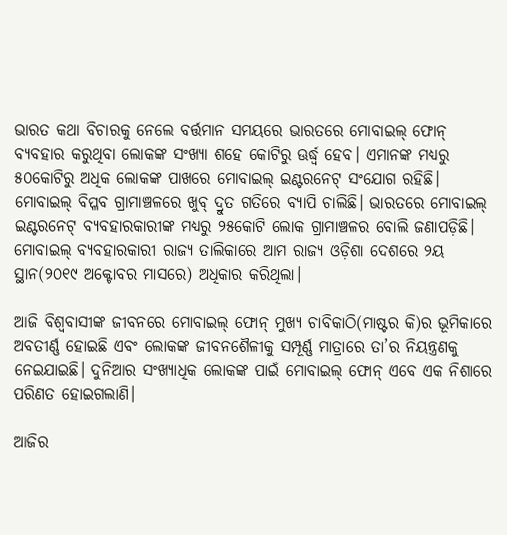ଭାରତ କଥା ବିଚାରକୁ ନେଲେ ବର୍ତ୍ତମାନ ସମୟରେ ଭାରତରେ ମୋବାଇଲ୍ ଫୋନ୍ ବ୍ୟବହାର କରୁଥିବା ଲୋକଙ୍କ ସଂଖ୍ୟା ଶହେ କୋଟିରୁ ଊର୍ଦ୍ଧ୍ବ ହେବ। ଏମାନଙ୍କ ମଧ୍ୟରୁ ୫୦କୋଟିରୁ ଅଧିକ ଲୋକଙ୍କ ପାଖରେ ମୋବାଇଲ୍ ଇଣ୍ଟରନେଟ୍ ସଂଯୋଗ ରହିଛି। ମୋବାଇଲ୍ ବିପ୍ଳବ ଗ୍ରାମାଞ୍ଚଳରେ ଖୁବ୍ ଦ୍ରୁତ ଗତିରେ ବ୍ୟାପି ଚାଲିଛି। ଭାରତରେ ମୋବାଇଲ୍ ଇଣ୍ଟରନେଟ୍ ବ୍ୟବହାରକାରୀଙ୍କ ମଧ୍ୟରୁ ୨୫କୋଟି ଲୋକ ଗ୍ରାମାଞ୍ଚଳର ବୋଲି ଜଣାପଡ଼ିଛି। ମୋବାଇଲ୍‌ ବ୍ୟବହାରକାରୀ ରାଜ୍ୟ ତାଲିକାରେ ଆମ ରାଜ୍ୟ ଓଡ଼ିଶା ଦେଶରେ ୨ୟ ସ୍ଥାନ(୨୦୧୯ ଅକ୍ଟୋବର ମାସରେ) ଅଧିକାର କରିଥିଲା।

ଆଜି ବିଶ୍ବବାସୀଙ୍କ ଜୀବନରେ ମୋବାଇଲ୍ ଫୋନ୍ ମୁଖ୍ୟ ଚାବିକାଠି(ମାଷ୍ଟର କି)ର ଭୂମିକାରେ ଅବତୀର୍ଣ୍ଣ ହୋଇଛି ଏବଂ ଲୋକଙ୍କ ଜୀବନଶୈଳୀକୁ ସମ୍ପୂର୍ଣ୍ଣ ମାତ୍ରାରେ ତା’ର ନିୟନ୍ତ୍ରଣକୁ ନେଇଯାଇଛି। ଦୁନିଆର ସଂଖ୍ୟାଧିକ ଲୋକଙ୍କ ପାଇଁ ମୋବାଇଲ୍ ଫୋନ୍ ଏବେ ଏକ ନିଶାରେ ପରିଣତ ହୋଇଗଲାଣି।

ଆଜିର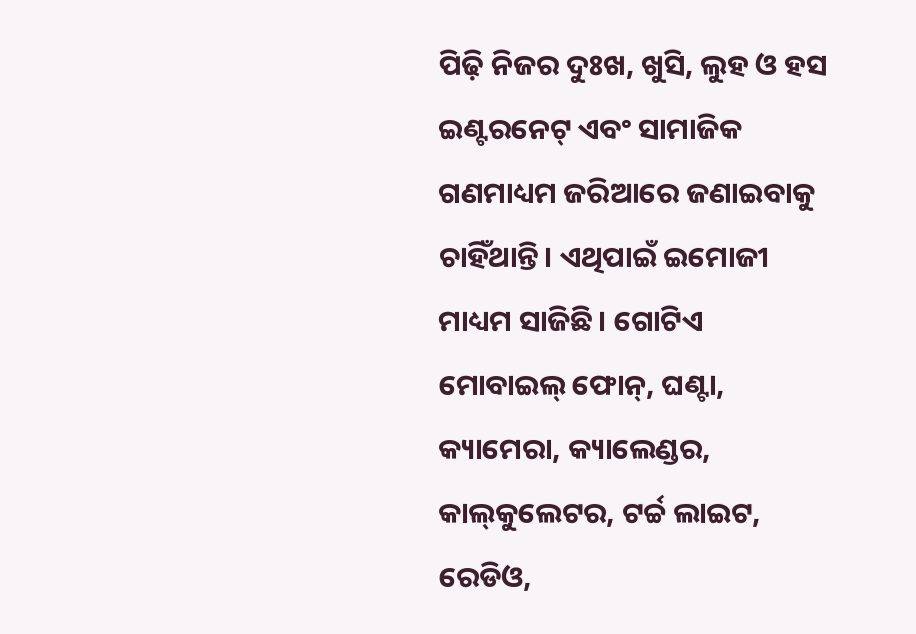ପିଢ଼ି ନିଜର ଦୁଃଖ, ଖୁସି, ଲୁହ ଓ ହସ ଇଣ୍ଟରନେଟ୍ ଏବଂ ସାମାଜିକ ଗଣମାଧ୍ୟମ ଜରିଆରେ ଜଣାଇବାକୁ ଚାହିଁଥାନ୍ତି। ଏଥିପାଇଁ ଇମୋଜୀ ମାଧ୍ୟମ ସାଜିଛି। ଗୋଟିଏ ମୋବାଇଲ୍ ଫୋନ୍, ଘଣ୍ଟା, କ୍ୟାମେରା, କ୍ୟାଲେଣ୍ଡର, କାଲ୍‌କୁଲେଟର, ଟର୍ଚ୍ଚ ଲାଇଟ, ରେଡିଓ,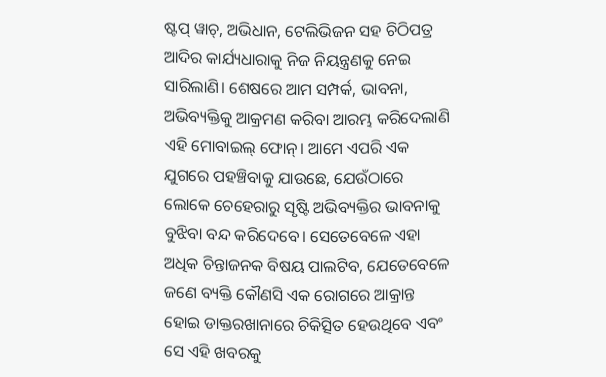ଷ୍ଟପ୍‌ ୱାଚ୍‌, ଅଭିଧାନ, ଟେଲିଭିଜନ ସହ ଚିଠିପତ୍ର ଆଦିର କାର୍ଯ୍ୟଧାରାକୁ ନିଜ ନିୟନ୍ତ୍ରଣକୁ ନେଇ ସାରିଲାଣି। ଶେଷରେ ଆମ ସମ୍ପର୍କ, ଭାବନା, ଅଭିବ୍ୟକ୍ତିକୁ ଆକ୍ରମଣ କରିବା ଆରମ୍ଭ କରିଦେଲାଣି ଏହି ମୋବାଇଲ୍ ଫୋନ୍। ଆମେ ଏପରି ଏକ ଯୁଗରେ ପହଞ୍ଚିବାକୁ ଯାଉଛେ, ଯେଉଁଠାରେ ଲୋକେ ଚେହେରାରୁ ସୃଷ୍ଟି ଅଭିବ୍ୟକ୍ତିର ଭାବନାକୁ ବୁଝିବା ବନ୍ଦ କରିଦେବେ। ସେତେବେଳେ ଏହା ଅଧିକ ଚିନ୍ତାଜନକ ବିଷୟ ପାଲଟିବ, ଯେତେବେଳେ ଜଣେ ବ୍ୟକ୍ତି କୌଣସି ଏକ ରୋଗରେ ଆକ୍ରାନ୍ତ ହୋଇ ଡାକ୍ତରଖାନାରେ ଚିକିତ୍ସିତ ହେଉଥିବେ ଏବଂ ସେ ଏହି ଖବରକୁ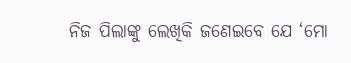ନିଜ ପିଲାଙ୍କୁ ଲେଖିକି ଜଣେଇବେ ଯେ ‘ମୋ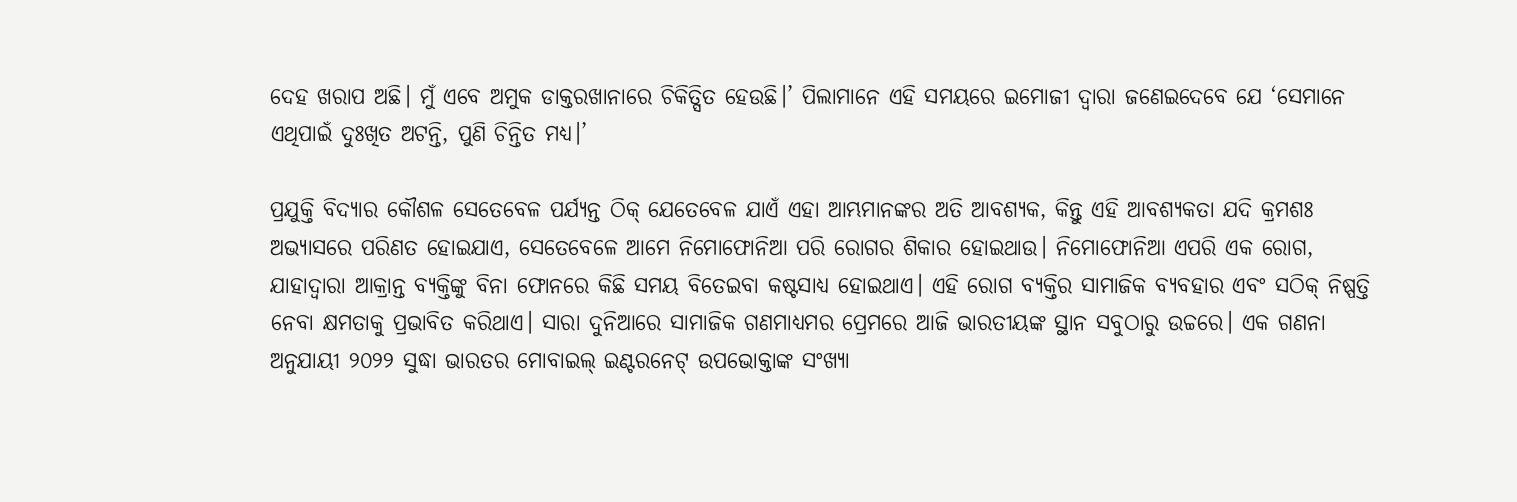ଦେହ ଖରାପ ଅଛି। ମୁଁ ଏବେ ଅମୁକ ଡାକ୍ତରଖାନାରେ ଚିକିତ୍ସିତ ହେଉଛି।’ ପିଲାମାନେ ଏହି ସମୟରେ ଇମୋଜୀ ଦ୍ବାରା ଜଣେଇଦେବେ ଯେ ‘ସେମାନେ ଏଥିପାଇଁ ଦୁଃଖିତ ଅଟନ୍ତି, ପୁଣି ଚିନ୍ତିତ ମଧ୍ୟ।’

ପ୍ରଯୁକ୍ତି ବିଦ୍ୟାର କୌଶଳ ସେତେବେଳ ପର୍ଯ୍ୟନ୍ତ ଠିକ୍ ଯେତେବେଳ ଯାଏଁ ଏହା ଆମ୍ଭମାନଙ୍କର ଅତି ଆବଶ୍ୟକ, କିନ୍ତୁ ଏହି ଆବଶ୍ୟକତା ଯଦି କ୍ରମଶଃ ଅଭ୍ୟାସରେ ପରିଣତ ହୋଇଯାଏ, ସେତେବେଳେ ଆମେ ନିମୋଫୋନିଆ ପରି ରୋଗର ଶିକାର ହୋଇଥାଉ। ନିମୋଫୋନିଆ ଏପରି ଏକ ରୋଗ, ଯାହାଦ୍ବାରା ଆକ୍ରାନ୍ତ ବ୍ୟକ୍ତିଙ୍କୁ ବିନା ଫୋନରେ କିଛି ସମୟ ବିତେଇବା କଷ୍ଟସାଧ୍ୟ ହୋଇଥାଏ। ଏହି ରୋଗ ବ୍ୟକ୍ତିର ସାମାଜିକ ବ୍ୟବହାର ଏବଂ ସଠିକ୍ ନିଷ୍ପତ୍ତି ନେବା କ୍ଷମତାକୁ ପ୍ରଭାବିତ କରିଥାଏ। ସାରା ଦୁନିଆରେ ସାମାଜିକ ଗଣମାଧ୍ୟମର ପ୍ରେମରେ ଆଜି ଭାରତୀୟଙ୍କ ସ୍ଥାନ ସବୁଠାରୁ ଉଚ୍ଚରେ। ଏକ ଗଣନା ଅନୁଯାୟୀ ୨୦୨୨ ସୁଦ୍ଧା ଭାରତର ମୋବାଇଲ୍ ଇଣ୍ଟରନେଟ୍ ଉପଭୋକ୍ତାଙ୍କ ସଂଖ୍ୟା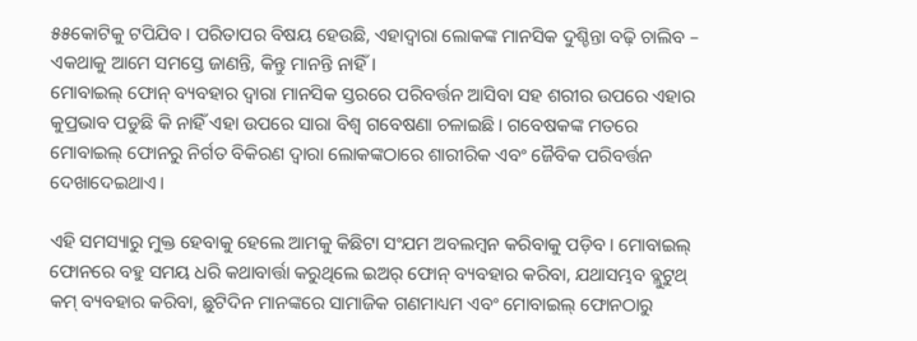୫୫କୋଟିକୁ ଟପିଯିବ। ପରିତାପର ବିଷୟ ହେଉଛି, ଏହାଦ୍ବାରା ଲୋକଙ୍କ ମାନସିକ ଦୁଶ୍ଚିନ୍ତା ବଢ଼ି ଚାଲିବ – ଏକଥାକୁ ଆମେ ସମସ୍ତେ ଜାଣନ୍ତି, କିନ୍ତୁ ମାନନ୍ତି ନାହିଁ।
ମୋବାଇଲ୍ ଫୋନ୍ ବ୍ୟବହାର ଦ୍ବାରା ମାନସିକ ସ୍ତରରେ ପରିବର୍ତ୍ତନ ଆସିବା ସହ ଶରୀର ଉପରେ ଏହାର କୁପ୍ରଭାବ ପଡୁଛି କି ନାହିଁ ଏହା ଉପରେ ସାରା ବିଶ୍ୱ ଗବେଷଣା ଚଳାଇଛି। ଗବେଷକଙ୍କ ମତରେ ମୋବାଇଲ୍ ଫୋନରୁ ନିର୍ଗତ ବିକିରଣ ଦ୍ବାରା ଲୋକଙ୍କଠାରେ ଶାରୀରିକ ଏବଂ ଜୈବିକ ପରିବର୍ତ୍ତନ ଦେଖାଦେଇଥାଏ।

ଏହି ସମସ୍ୟାରୁ ମୁକ୍ତ ହେବାକୁ ହେଲେ ଆମକୁ କିଛିଟା ସଂଯମ ଅବଲମ୍ବନ କରିବାକୁ ପଡ଼ିବ। ମୋବାଇଲ୍ ଫୋନରେ ବହୁ ସମୟ ଧରି କଥାବାର୍ତ୍ତା କରୁଥିଲେ ଇଅର୍ ଫୋନ୍ ବ୍ୟବହାର କରିବା, ଯଥାସମ୍ଭବ ବ୍ଲୁଟୁଥ୍ କମ୍ ବ୍ୟବହାର କରିବା, ଛୁଟିଦିନ ମାନଙ୍କରେ ସାମାଜିକ ଗଣମାଧ୍ୟମ ଏବଂ ମୋବାଇଲ୍ ଫୋନଠାରୁ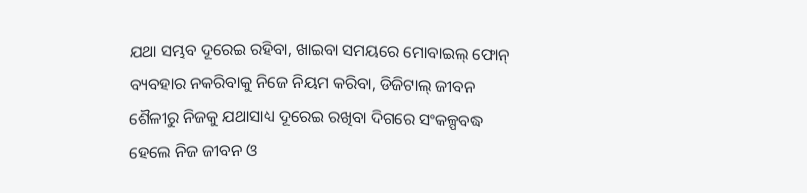ଯଥା ସମ୍ଭବ ଦୂରେଇ ରହିବା, ଖାଇବା ସମୟରେ ମୋବାଇଲ୍ ଫୋନ୍ ବ୍ୟବହାର ନକରିବାକୁ ନିଜେ ନିୟମ କରିବା, ଡିଜିଟାଲ୍ ଜୀବନ ଶୈଳୀରୁ ନିଜକୁ ଯଥାସାଧ୍ୟ ଦୂରେଇ ରଖିବା ଦିଗରେ ସଂକଳ୍ପବଦ୍ଧ ହେଲେ ନିଜ ଜୀବନ ଓ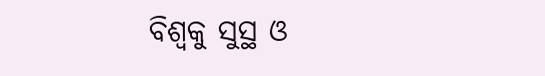ବିଶ୍ବକୁ ସୁସ୍ଥ ଓ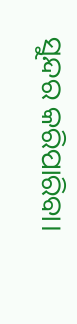ସୁନ୍ଦର କରିପାରିବା।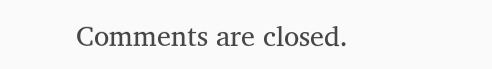Comments are closed.